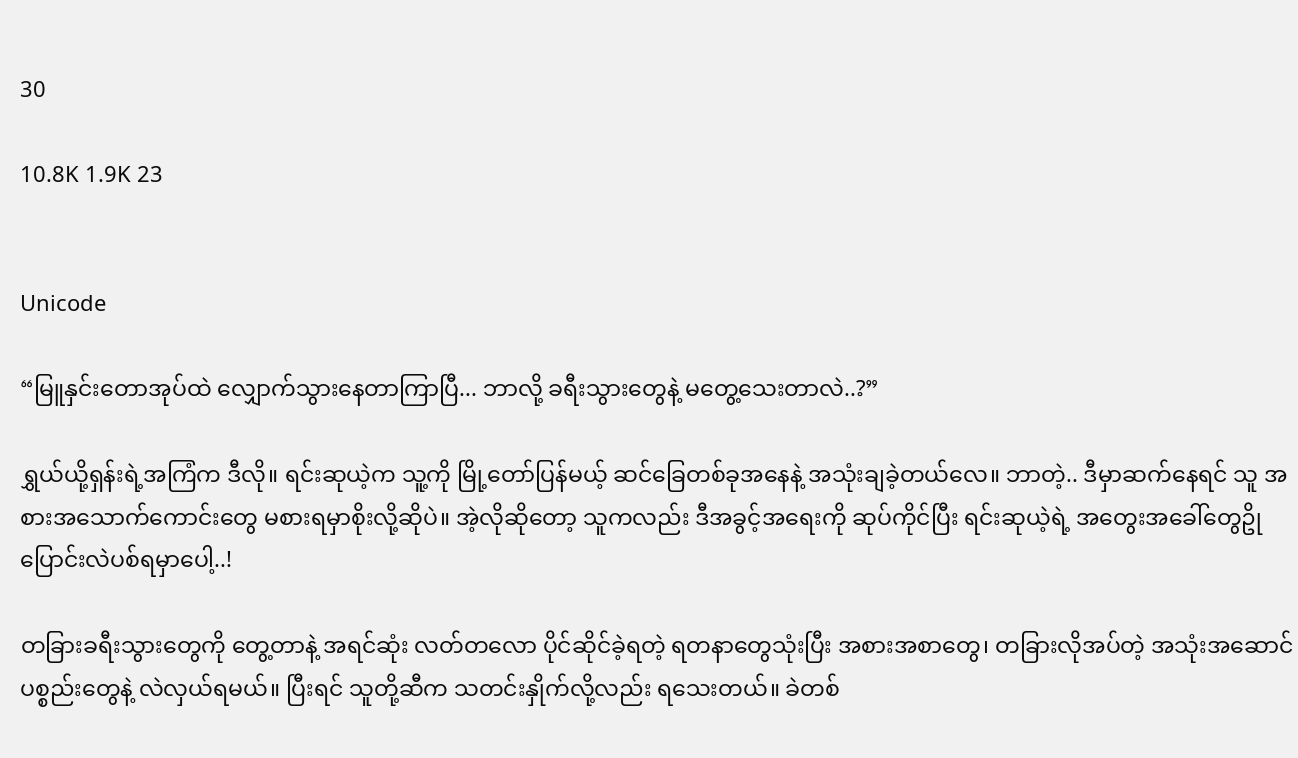30

10.8K 1.9K 23


Unicode

“မြူနှင်းတောအုပ်ထဲ လျှောက်သွားနေတာကြာပြီ... ဘာလို့ ခရီးသွားတွေနဲ့ မတွေ့သေးတာလဲ..?”

ရွှယ်ယို့ရှန်းရဲ့အကြံက ဒီလို။ ရင်းဆုယဲ့က သူ့ကို မြို့တော်ပြန်မယ့် ဆင်ခြေတစ်ခုအနေနဲ့ အသုံးချခဲ့တယ်လေ။ ဘာတဲ့.. ဒီမှာဆက်နေရင် သူ အစားအသောက်ကောင်းတွေ မစားရမှာစိုးလို့ဆိုပဲ။ အဲ့လိုဆိုတော့ သူကလည်း ဒီအခွင့်အရေးကို ဆုပ်ကိုင်ပြီး ရင်းဆုယဲ့ရဲ့ အတွေးအခေါ်တွေဥို ပြောင်းလဲပစ်ရမှာပေါ့..!

တခြားခရီးသွားတွေကို တွေ့တာနဲ့ အရင်ဆုံး လတ်တလော ပိုင်ဆိုင်ခဲ့ရတဲ့ ရတနာတွေသုံးပြီး အစားအစာတွေ၊ တခြားလိုအပ်တဲ့ အသုံးအဆောင်ပစ္စည်းတွေနဲ့ လဲလှယ်ရမယ်။ ပြီးရင် သူတို့ဆီက သတင်းနှိုက်လို့လည်း ရသေးတယ်။ ခဲတစ်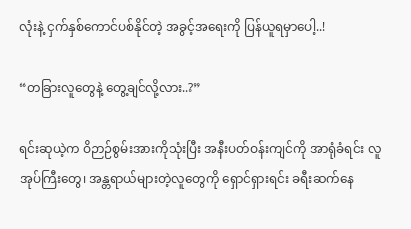လုံးနဲ့ ငှက်နှစ်ကောင်ပစ်နိုင်တဲ့ အခွင့်အရေးကို ပြန်ယူရမှာပေါ့..!

“တခြားလူတွေနဲ့ တွေ့ချင်လို့လား..?”

ရင်းဆုယဲ့က ဝိဉာဉ်စွမ်းအားကိုသုံးပြီး အနီးပတ်ဝန်းကျင်ကို အာရုံခံရင်း လူအုပ်ကြီးတွေ၊ အန္တရာယ်များတဲ့လူတွေကို ရှောင်ရှားရင်း ခရီးဆက်နေ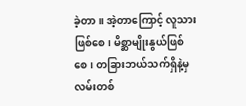ခဲ့တာ။ အဲ့တာကြောင့် လူသားဖြစ်စေ၊ မိစ္ဆာမျိုးနွယ်ဖြစ်စေ၊ တခြားဘယ်သက်ရှိနဲ့မှ လမ်းတစ်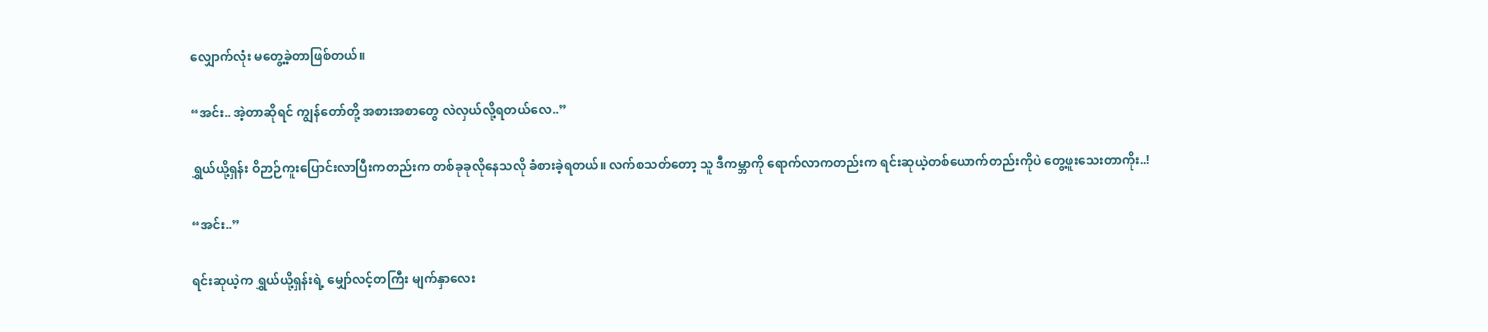လျှောက်လုံး မတွေ့ခဲ့တာဖြစ်တယ်။

“အင်း.. အဲ့တာဆိုရင် ကျွန်တော်တို့ အစားအစာတွေ လဲလှယ်လို့ရတယ်လေ..”

ရွှယ်ယို့ရှန်း ဝိဉာဉ်ကူးပြောင်းလာပြီးကတည်းက တစ်ခုခုလိုနေသလို ခံစားခဲ့ရတယ်။ လက်စသတ်တော့ သူ ဒီကမ္ဘာကို ရောက်လာကတည်းက ရင်းဆုယဲ့တစ်ယောက်တည်းကိုပဲ တွေ့ဖူးသေးတာကိုး..!

“အင်း..”

ရင်းဆုယဲ့က ရွှယ်ယို့ရှန်းရဲ့ မျှော်လင့်တကြီး မျက်နှာလေး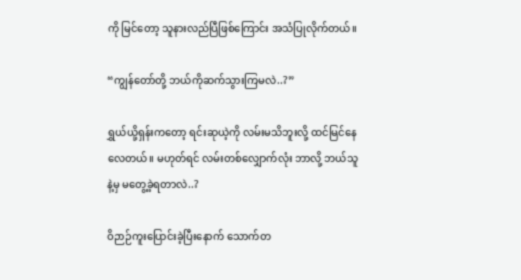ကို မြင်တော့ သူနားလည်ပြီဖြစ်ကြောင်း အသံပြုလိုက်တယ်။

“ကျွန်တော်တို့ ဘယ်ကိုဆက်သွားကြမလဲ..?”

ရွှယ်ယို့ရှန်းကတော့ ရင်းဆုယဲ့ကို လမ်းမသိဘူးလို့ ထင်မြင်နေလေတယ်။ မဟုတ်ရင် လမ်းတစ်လျှောက်လုံး ဘာလို့ ဘယ်သူနဲ့မှ မတွေ့ခဲ့ရတာလဲ..?

ဝိဉာဉ်ကူးပြောင်းခဲ့ပြီးနောက် သောက်တ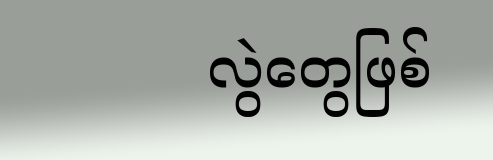လွဲတွေဖြစ်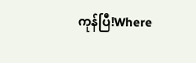ကုန်ပြီ!Where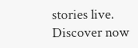stories live. Discover now